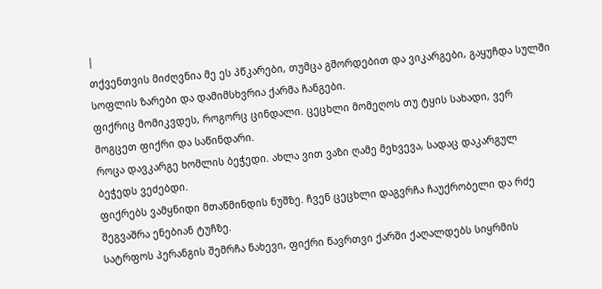|
თქვენთვის მიძღვნია მე ეს პწკარები, თუმცა გშორდებით და ვიკარგები, გაყუჩდა სულში სოფლის ზარები და დამიმსხვრია ქარმა ჩანგები.
ფიქრიც მომიკვდეს, როგორც ცინდალი. ცეცხლი მომეღოს თუ ტყის სახადი, ვერ მოგცეთ ფიქრი და საწინდარი.
როცა დავკარგე ხომლის ბეჭედი. ახლა ვით ვაზი ღამე მეხვევა, სადაც დაკარგულ ბეჭედს ვეძებდი.
ფიქრებს ვამყნიდი მთაწმინდის ნუშზე. ჩვენ ცეცხლი დაგვრჩა ჩაუქრობელი და რძე შეგვაშრა ენებიან ტუჩზე.
სატრფოს პერანგის შემრჩა ნახევი, ფიქრი წავრთვი ქარში ქაღალდებს სიყრმის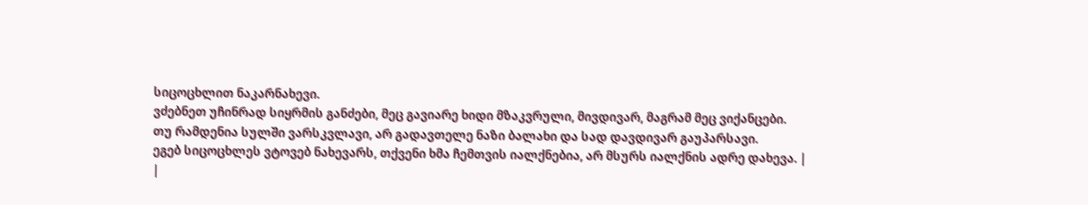სიცოცხლით ნაკარნახევი.
ვძებნეთ უჩინრად სიყრმის განძები, მეც გავიარე ხიდი მზაკვრული, მივდივარ, მაგრამ მეც ვიქანცები.
თუ რამდენია სულში ვარსკვლავი, არ გადავთელე ნაზი ბალახი და სად დავდივარ გაუპარსავი.
ეგებ სიცოცხლეს ვტოვებ ნახევარს, თქვენი ხმა ჩემთვის იალქნებია, არ მსურს იალქნის ადრე დახევა. |
|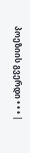პოეზიის გვერდი • • • |